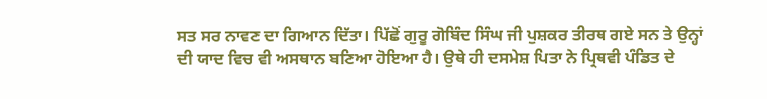ਸਤ ਸਰ ਨਾਵਣ ਦਾ ਗਿਆਨ ਦਿੱਤਾ। ਪਿੱਛੋਂ ਗੁਰੂ ਗੋਬਿੰਦ ਸਿੰਘ ਜੀ ਪੁਸ਼ਕਰ ਤੀਰਥ ਗਏ ਸਨ ਤੇ ਉਨ੍ਹਾਂ ਦੀ ਯਾਦ ਵਿਚ ਵੀ ਅਸਥਾਨ ਬਣਿਆ ਹੋਇਆ ਹੈ। ਉਥੇ ਹੀ ਦਸਮੇਸ਼ ਪਿਤਾ ਨੇ ਪ੍ਰਿਥਵੀ ਪੰਡਿਤ ਦੇ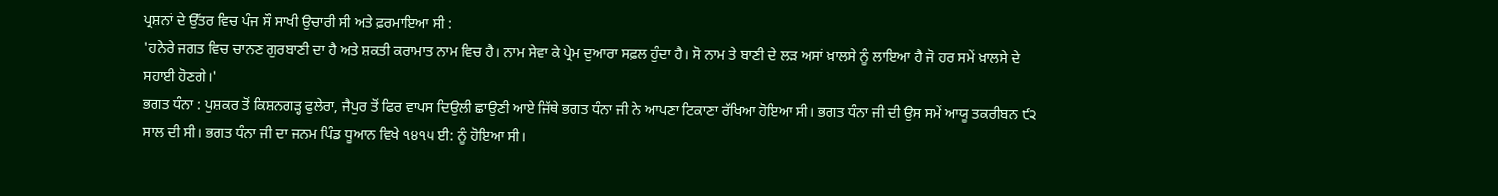ਪ੍ਰਸ਼ਨਾਂ ਦੇ ਉੱਤਰ ਵਿਚ ਪੰਜ ਸੌ ਸਾਖੀ ਉਚਾਰੀ ਸੀ ਅਤੇ ਫ਼ਰਮਾਇਆ ਸੀ :
'ਹਨੇਰੇ ਜਗਤ ਵਿਚ ਚਾਨਣ ਗੁਰਬਾਣੀ ਦਾ ਹੈ ਅਤੇ ਸ਼ਕਤੀ ਕਰਾਮਾਤ ਨਾਮ ਵਿਚ ਹੈ। ਨਾਮ ਸੇਵਾ ਕੇ ਪ੍ਰੇਮ ਦੁਆਰਾ ਸਫ਼ਲ ਹੁੰਦਾ ਹੈ। ਸੋ ਨਾਮ ਤੇ ਬਾਣੀ ਦੇ ਲੜ ਅਸਾਂ ਖ਼ਾਲਸੇ ਨੂੰ ਲਾਇਆ ਹੈ ਜੋ ਹਰ ਸਮੇਂ ਖ਼ਾਲਸੇ ਦੇ ਸਹਾਈ ਹੋਣਗੇ।'
ਭਗਤ ਧੰਨਾ : ਪੁਸ਼ਕਰ ਤੋਂ ਕਿਸ਼ਨਗੜ੍ਹ ਫੁਲੇਰਾ, ਜੈਪੁਰ ਤੋਂ ਫਿਰ ਵਾਪਸ ਦਿਉਲੀ ਛਾਉਣੀ ਆਏ ਜਿੱਥੇ ਭਗਤ ਧੰਨਾ ਜੀ ਨੇ ਆਪਣਾ ਟਿਕਾਣਾ ਰੱਖਿਆ ਹੋਇਆ ਸੀ। ਭਗਤ ਧੰਨਾ ਜੀ ਦੀ ਉਸ ਸਮੇਂ ਆਯੂ ਤਕਰੀਬਨ ੯੨ ਸਾਲ ਦੀ ਸੀ। ਭਗਤ ਧੰਨਾ ਜੀ ਦਾ ਜਨਮ ਪਿੰਡ ਧੂਆਨ ਵਿਖੇ ੧੪੧੫ ਈ: ਨੂੰ ਹੋਇਆ ਸੀ।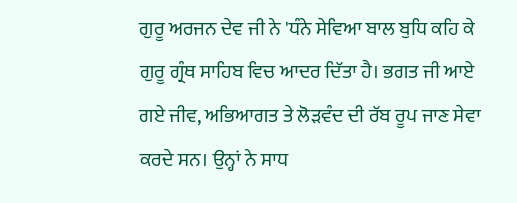ਗੁਰੂ ਅਰਜਨ ਦੇਵ ਜੀ ਨੇ 'ਧੰਨੇ ਸੇਵਿਆ ਬਾਲ ਬੁਧਿ ਕਹਿ ਕੇ ਗੁਰੂ ਗ੍ਰੰਥ ਸਾਹਿਬ ਵਿਚ ਆਦਰ ਦਿੱਤਾ ਹੈ। ਭਗਤ ਜੀ ਆਏ ਗਏ ਜੀਵ, ਅਭਿਆਗਤ ਤੇ ਲੋੜਵੰਦ ਦੀ ਰੱਬ ਰੂਪ ਜਾਣ ਸੇਵਾ ਕਰਦੇ ਸਨ। ਉਨ੍ਹਾਂ ਨੇ ਸਾਧ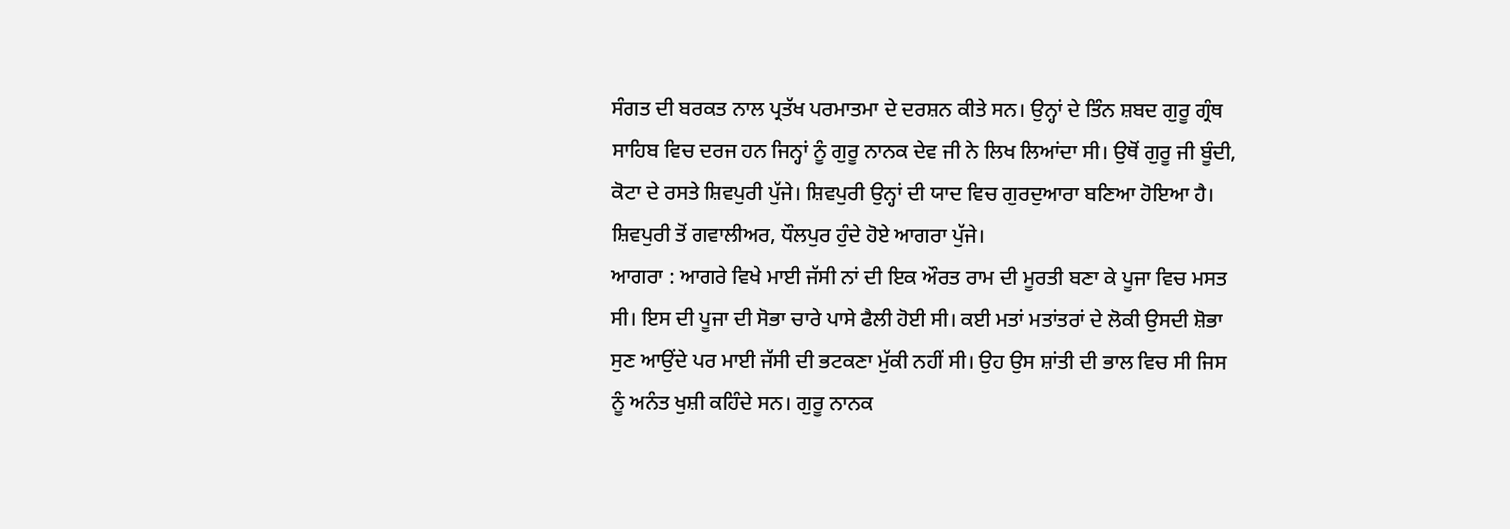ਸੰਗਤ ਦੀ ਬਰਕਤ ਨਾਲ ਪ੍ਰਤੱਖ ਪਰਮਾਤਮਾ ਦੇ ਦਰਸ਼ਨ ਕੀਤੇ ਸਨ। ਉਨ੍ਹਾਂ ਦੇ ਤਿੰਨ ਸ਼ਬਦ ਗੁਰੂ ਗ੍ਰੰਥ ਸਾਹਿਬ ਵਿਚ ਦਰਜ ਹਨ ਜਿਨ੍ਹਾਂ ਨੂੰ ਗੁਰੂ ਨਾਨਕ ਦੇਵ ਜੀ ਨੇ ਲਿਖ ਲਿਆਂਦਾ ਸੀ। ਉਥੋਂ ਗੁਰੂ ਜੀ ਬੂੰਦੀ, ਕੋਟਾ ਦੇ ਰਸਤੇ ਸ਼ਿਵਪੁਰੀ ਪੁੱਜੇ। ਸ਼ਿਵਪੁਰੀ ਉਨ੍ਹਾਂ ਦੀ ਯਾਦ ਵਿਚ ਗੁਰਦੁਆਰਾ ਬਣਿਆ ਹੋਇਆ ਹੈ। ਸ਼ਿਵਪੁਰੀ ਤੋਂ ਗਵਾਲੀਅਰ, ਧੌਲਪੁਰ ਹੁੰਦੇ ਹੋਏ ਆਗਰਾ ਪੁੱਜੇ।
ਆਗਰਾ : ਆਗਰੇ ਵਿਖੇ ਮਾਈ ਜੱਸੀ ਨਾਂ ਦੀ ਇਕ ਔਰਤ ਰਾਮ ਦੀ ਮੂਰਤੀ ਬਣਾ ਕੇ ਪੂਜਾ ਵਿਚ ਮਸਤ ਸੀ। ਇਸ ਦੀ ਪੂਜਾ ਦੀ ਸੋਭਾ ਚਾਰੇ ਪਾਸੇ ਫੈਲੀ ਹੋਈ ਸੀ। ਕਈ ਮਤਾਂ ਮਤਾਂਤਰਾਂ ਦੇ ਲੋਕੀ ਉਸਦੀ ਸ਼ੋਭਾ ਸੁਣ ਆਉਂਦੇ ਪਰ ਮਾਈ ਜੱਸੀ ਦੀ ਭਟਕਣਾ ਮੁੱਕੀ ਨਹੀਂ ਸੀ। ਉਹ ਉਸ ਸ਼ਾਂਤੀ ਦੀ ਭਾਲ ਵਿਚ ਸੀ ਜਿਸ ਨੂੰ ਅਨੰਤ ਖੁਸ਼ੀ ਕਹਿੰਦੇ ਸਨ। ਗੁਰੂ ਨਾਨਕ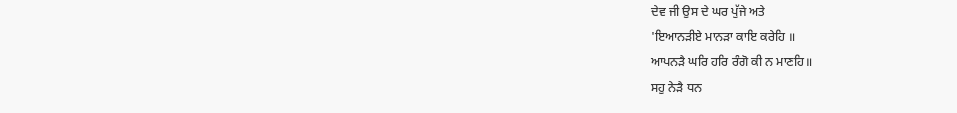ਦੇਵ ਜੀ ਉਸ ਦੇ ਘਰ ਪੁੱਜੇ ਅਤੇ
'ਇਆਨੜੀਏ ਮਾਨੜਾ ਕਾਇ ਕਰੇਹਿ ॥
ਆਪਨੜੈ ਘਰਿ ਹਰਿ ਰੰਗੋ ਕੀ ਨ ਮਾਣਹਿ॥
ਸਹੁ ਨੇੜੈ ਧਨ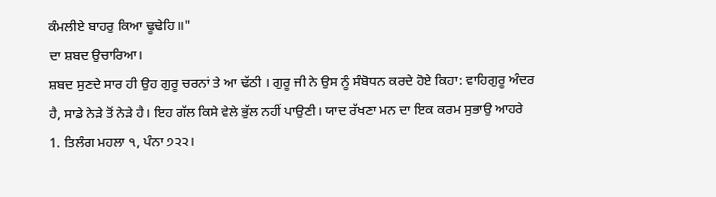ਕੰਮਲੀਏ ਬਾਹਰੁ ਕਿਆ ਢੂਢੇਹਿ॥"
ਦਾ ਸ਼ਬਦ ਉਚਾਰਿਆ।
ਸ਼ਬਦ ਸੁਣਦੇ ਸਾਰ ਹੀ ਉਹ ਗੁਰੂ ਚਰਨਾਂ ਤੇ ਆ ਢੱਠੀ । ਗੁਰੂ ਜੀ ਨੇ ਉਸ ਨੂੰ ਸੰਬੋਧਨ ਕਰਦੇ ਹੋਏ ਕਿਹਾ: ਵਾਹਿਗੁਰੂ ਅੰਦਰ ਹੈ, ਸਾਡੇ ਨੇੜੇ ਤੋਂ ਨੇੜੇ ਹੈ। ਇਹ ਗੱਲ ਕਿਸੇ ਵੇਲੇ ਭੁੱਲ ਨਹੀਂ ਪਾਉਣੀ। ਯਾਦ ਰੱਖਣਾ ਮਨ ਦਾ ਇਕ ਕਰਮ ਸੁਭਾਉ ਆਹਰੇ
1. ਤਿਲੰਗ ਮਹਲਾ ੧, ਪੰਨਾ ੭੨੨।